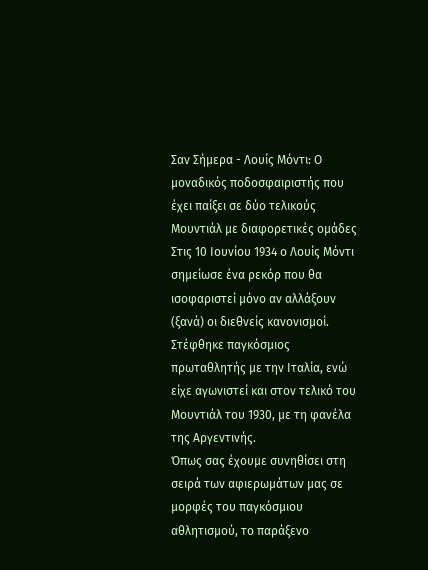Σαν Σήμερα - Λουίς Μόντι: Ο μοναδικός ποδοσφαιριστής που έχει παίξει σε δύο τελικούς Μουντιάλ με διαφορετικές ομάδες
Στις 10 Ιουνίου 1934 ο Λουίς Μόντι σημείωσε ένα ρεκόρ που θα ισοφαριστεί μόνο αν αλλάξουν (ξανά) οι διεθνείς κανονισμοί. Στέφθηκε παγκόσμιος πρωταθλητής με την Ιταλία, ενώ είχε αγωνιστεί και στον τελικό του Μουντιάλ του 1930, με τη φανέλα της Αργεντινής.
Όπως σας έχουμε συνηθίσει στη σειρά των αφιερωμάτων μας σε μορφές του παγκόσμιου αθλητισμού, το παράξενο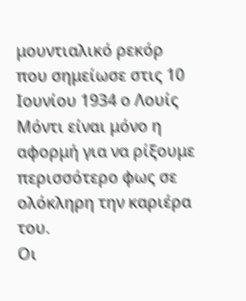μουντιαλικό ρεκόρ που σημείωσε στις 10 Ιουνίου 1934 ο Λουίς Μόντι είναι μόνο η αφορμή για να ρίξουμε περισσότερο φως σε ολόκληρη την καριέρα του.
Οι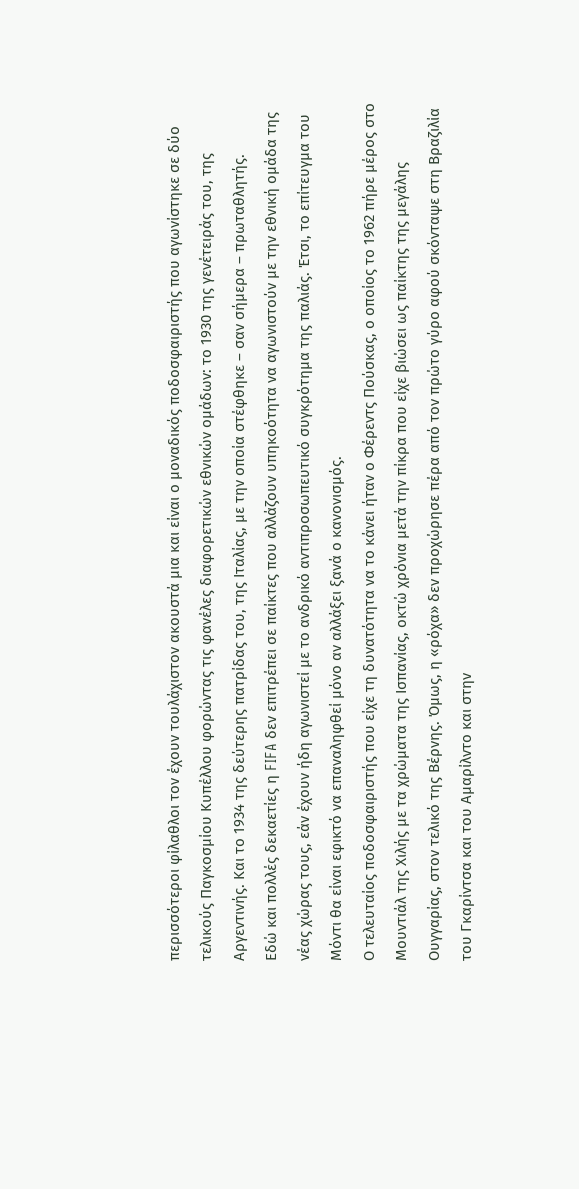περισσότεροι φίλαθλοι τον έχουν τουλάχιστον ακουστά μια και είναι ο μοναδικός ποδοσφαιριστής που αγωνίστηκε σε δύο τελικούς Παγκοσμίου Κυπέλλου φορώντας τις φανέλες διαφορετικών εθνικών ομάδων: το 1930 της γενέτειράς του, της Αργεντινής. Και το 1934 της δεύτερης πατρίδας του, της Ιταλίας, με την οποία στέφθηκε – σαν σήμερα – πρωταθλητής.
Εδώ και πολλές δεκαετίες η FIFA δεν επιτρέπει σε παίκτες που αλλάζουν υπηκοότητα να αγωνιστούν με την εθνική ομάδα της νέας χώρας τους, εάν έχουν ήδη αγωνιστεί με το ανδρικό αντιπροσωπευτικό συγκρότημα της παλιάς. Έτσι, το επίτευγμα του Μόντι θα είναι εφικτό να επαναληφθεί μόνο αν αλλάξει ξανά ο κανονισμός.
Ο τελευταίος ποδοσφαιριστής που είχε τη δυνατότητα να το κάνει ήταν ο Φέρεντς Πούσκας, ο οποίος το 1962 πήρε μέρος στο Μουντιάλ της Χιλής με τα χρώματα της Ισπανίας, οκτώ χρόνια μετά την πίκρα που είχε βιώσει ως παίκτης της μεγάλης Ουγγαρίας, στον τελικό της Βέρνης. Όμως, η «ρόχα» δεν προχώρησε πέρα από τον πρώτο γύρο αφού σκόνταψε στη Βραζιλία του Γκαρίντσα και του Αμαρίλντο και στην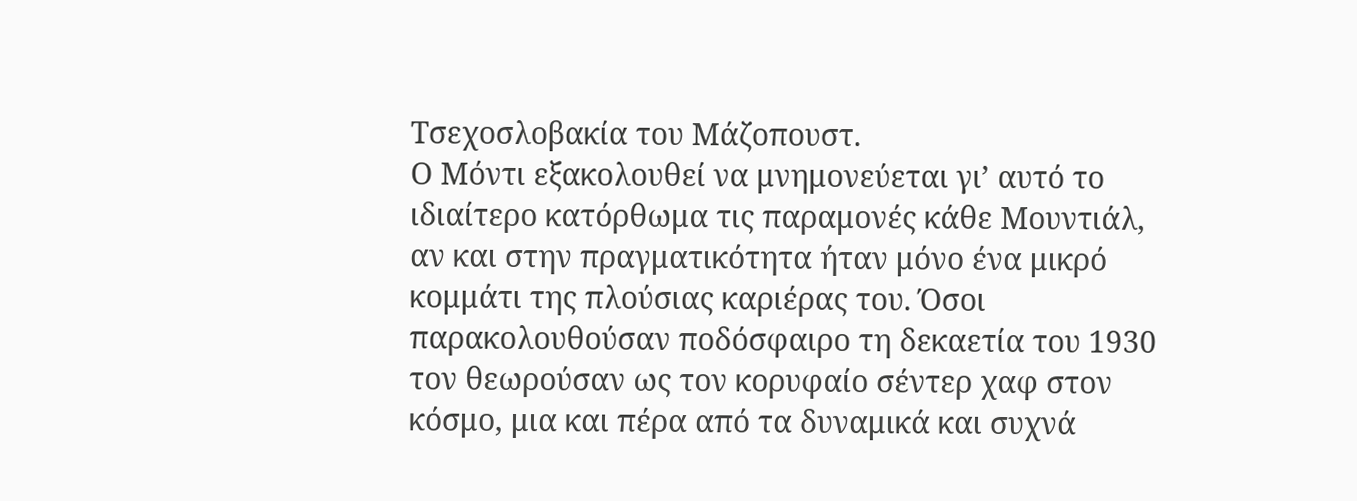Τσεχοσλοβακία του Μάζοπουστ.
O Μόντι εξακολουθεί να μνημονεύεται γι’ αυτό το ιδιαίτερο κατόρθωμα τις παραμονές κάθε Μουντιάλ, αν και στην πραγματικότητα ήταν μόνο ένα μικρό κομμάτι της πλούσιας καριέρας του. Όσοι παρακολουθούσαν ποδόσφαιρο τη δεκαετία του 1930 τον θεωρούσαν ως τον κορυφαίο σέντερ χαφ στον κόσμο, μια και πέρα από τα δυναμικά και συχνά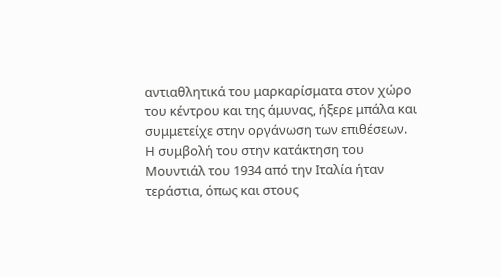αντιαθλητικά του μαρκαρίσματα στον χώρο του κέντρου και της άμυνας, ήξερε μπάλα και συμμετείχε στην οργάνωση των επιθέσεων. Η συμβολή του στην κατάκτηση του Μουντιάλ του 1934 από την Ιταλία ήταν τεράστια, όπως και στους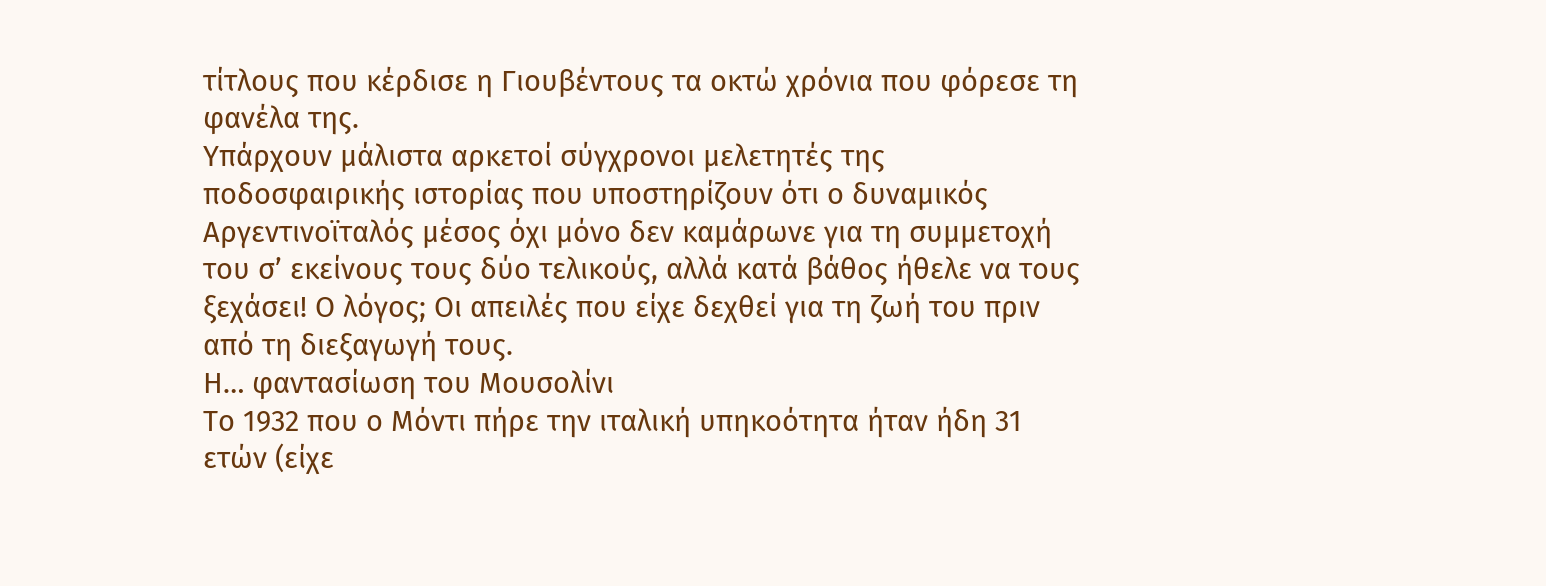τίτλους που κέρδισε η Γιουβέντους τα οκτώ χρόνια που φόρεσε τη φανέλα της.
Υπάρχουν μάλιστα αρκετοί σύγχρονοι μελετητές της ποδοσφαιρικής ιστορίας που υποστηρίζουν ότι ο δυναμικός Αργεντινοϊταλός μέσος όχι μόνο δεν καμάρωνε για τη συμμετοχή του σ’ εκείνους τους δύο τελικούς, αλλά κατά βάθος ήθελε να τους ξεχάσει! Ο λόγος; Οι απειλές που είχε δεχθεί για τη ζωή του πριν από τη διεξαγωγή τους.
Η… φαντασίωση του Μουσολίνι
Το 1932 που ο Μόντι πήρε την ιταλική υπηκοότητα ήταν ήδη 31 ετών (είχε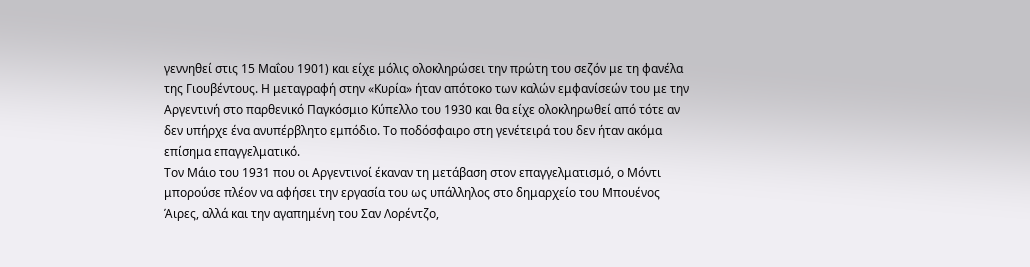γεννηθεί στις 15 Μαΐου 1901) και είχε μόλις ολοκληρώσει την πρώτη του σεζόν με τη φανέλα της Γιουβέντους. Η μεταγραφή στην «Κυρία» ήταν απότοκο των καλών εμφανίσεών του με την Αργεντινή στο παρθενικό Παγκόσμιο Κύπελλο του 1930 και θα είχε ολοκληρωθεί από τότε αν δεν υπήρχε ένα ανυπέρβλητο εμπόδιο. Το ποδόσφαιρο στη γενέτειρά του δεν ήταν ακόμα επίσημα επαγγελματικό.
Τον Μάιο του 1931 που οι Αργεντινοί έκαναν τη μετάβαση στον επαγγελματισμό, ο Μόντι μπορούσε πλέον να αφήσει την εργασία του ως υπάλληλος στο δημαρχείο του Μπουένος Άιρες, αλλά και την αγαπημένη του Σαν Λορέντζο,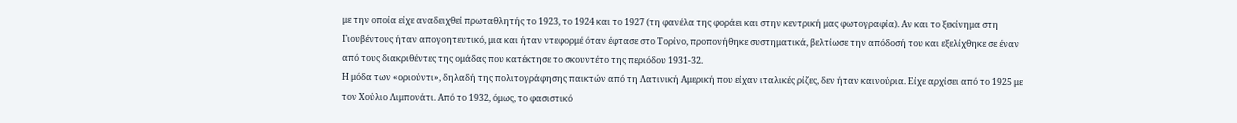με την οποία είχε αναδειχθεί πρωταθλητής το 1923, το 1924 και το 1927 (τη φανέλα της φοράει και στην κεντρική μας φωτογραφία). Αν και το ξεκίνημα στη Γιουβέντους ήταν απογοητευτικό, μια και ήταν ντεφορμέ όταν έφτασε στο Τορίνο, προπονήθηκε συστηματικά, βελτίωσε την απόδοσή του και εξελίχθηκε σε έναν από τους διακριθέντες της ομάδας που κατέκτησε το σκουντέτο της περιόδου 1931-32.
Η μόδα των «οριούντι», δηλαδή της πολιτογράφησης παικτών από τη Λατινική Αμερική που είχαν ιταλικές ρίζες, δεν ήταν καινούρια. Είχε αρχίσει από το 1925 με τον Χούλιο Λιμπονάτι. Από το 1932, όμως, το φασιστικό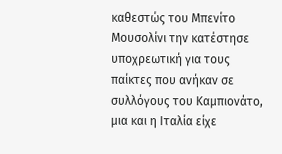καθεστώς του Μπενίτο Μουσολίνι την κατέστησε υποχρεωτική για τους παίκτες που ανήκαν σε συλλόγους του Καμπιονάτο, μια και η Ιταλία είχε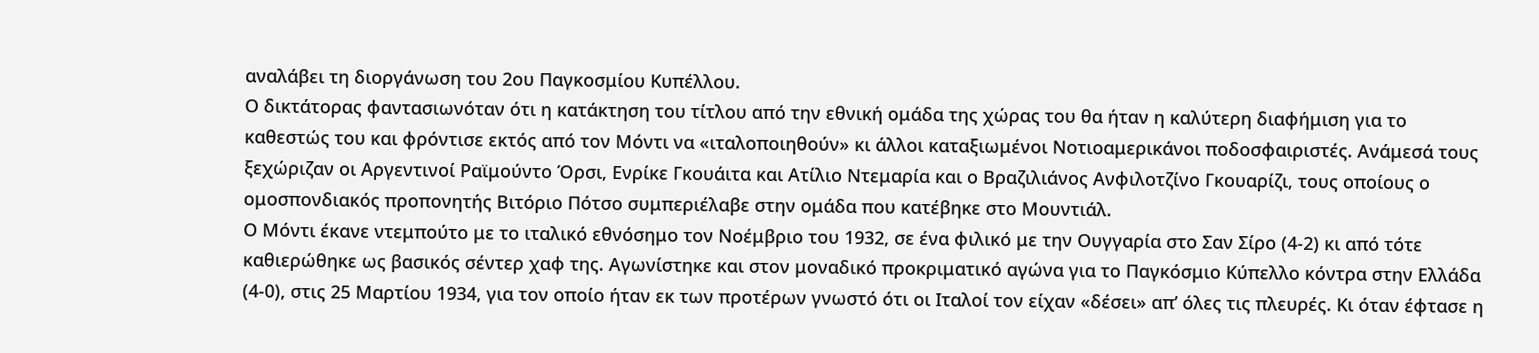αναλάβει τη διοργάνωση του 2ου Παγκοσμίου Κυπέλλου.
Ο δικτάτορας φαντασιωνόταν ότι η κατάκτηση του τίτλου από την εθνική ομάδα της χώρας του θα ήταν η καλύτερη διαφήμιση για το καθεστώς του και φρόντισε εκτός από τον Μόντι να «ιταλοποιηθούν» κι άλλοι καταξιωμένοι Νοτιοαμερικάνοι ποδοσφαιριστές. Ανάμεσά τους ξεχώριζαν οι Αργεντινοί Ραϊμούντο Όρσι, Ενρίκε Γκουάιτα και Ατίλιο Ντεμαρία και ο Βραζιλιάνος Ανφιλοτζίνο Γκουαρίζι, τους οποίους ο ομοσπονδιακός προπονητής Βιτόριο Πότσο συμπεριέλαβε στην ομάδα που κατέβηκε στο Μουντιάλ.
Ο Μόντι έκανε ντεμπούτο με το ιταλικό εθνόσημο τον Νοέμβριο του 1932, σε ένα φιλικό με την Ουγγαρία στο Σαν Σίρο (4-2) κι από τότε καθιερώθηκε ως βασικός σέντερ χαφ της. Αγωνίστηκε και στον μοναδικό προκριματικό αγώνα για το Παγκόσμιο Κύπελλο κόντρα στην Ελλάδα (4-0), στις 25 Μαρτίου 1934, για τον οποίο ήταν εκ των προτέρων γνωστό ότι οι Ιταλοί τον είχαν «δέσει» απ’ όλες τις πλευρές. Κι όταν έφτασε η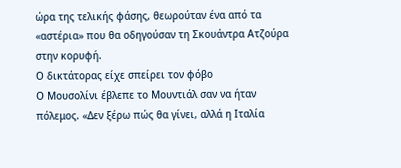ώρα της τελικής φάσης, θεωρούταν ένα από τα «αστέρια» που θα οδηγούσαν τη Σκουάντρα Ατζούρα στην κορυφή.
Ο δικτάτορας είχε σπείρει τον φόβο
Ο Μουσολίνι έβλεπε το Μουντιάλ σαν να ήταν πόλεμος. «Δεν ξέρω πώς θα γίνει, αλλά η Ιταλία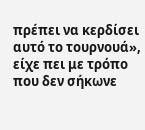πρέπει να κερδίσει αυτό το τουρνουά», είχε πει με τρόπο που δεν σήκωνε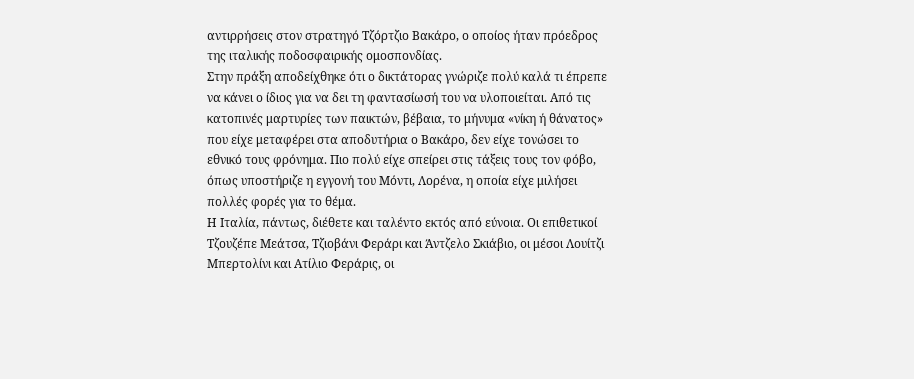αντιρρήσεις στον στρατηγό Τζόρτζιο Βακάρο, ο οποίος ήταν πρόεδρος της ιταλικής ποδοσφαιρικής ομοσπονδίας.
Στην πράξη αποδείχθηκε ότι ο δικτάτορας γνώριζε πολύ καλά τι έπρεπε να κάνει ο ίδιος για να δει τη φαντασίωσή του να υλοποιείται. Από τις κατοπινές μαρτυρίες των παικτών, βέβαια, το μήνυμα «νίκη ή θάνατος» που είχε μεταφέρει στα αποδυτήρια ο Βακάρο, δεν είχε τονώσει το εθνικό τους φρόνημα. Πιο πολύ είχε σπείρει στις τάξεις τους τον φόβο, όπως υποστήριζε η εγγονή του Μόντι, Λορένα, η οποία είχε μιλήσει πολλές φορές για το θέμα.
Η Ιταλία, πάντως, διέθετε και ταλέντο εκτός από εύνοια. Οι επιθετικοί Τζουζέπε Μεάτσα, Τζιοβάνι Φεράρι και Άντζελο Σκιάβιο, οι μέσοι Λουίτζι Μπερτολίνι και Ατίλιο Φεράρις, οι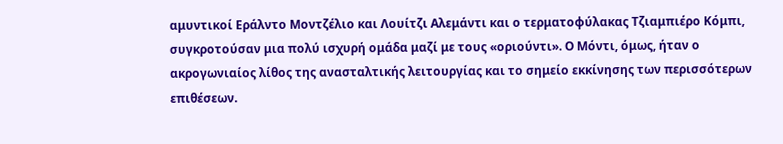αμυντικοί Εράλντο Μοντζέλιο και Λουίτζι Αλεμάντι και ο τερματοφύλακας Τζιαμπιέρο Κόμπι, συγκροτούσαν μια πολύ ισχυρή ομάδα μαζί με τους «οριούντι». Ο Μόντι, όμως, ήταν ο ακρογωνιαίος λίθος της ανασταλτικής λειτουργίας και το σημείο εκκίνησης των περισσότερων επιθέσεων.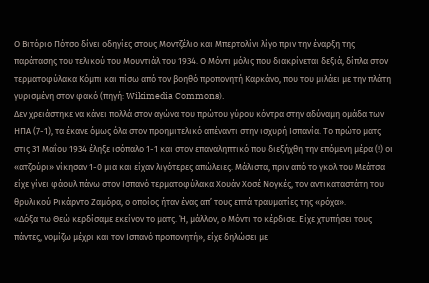Ο Βιτόριο Πότσο δίνει οδηγίες στους Μοντζέλιο και Μπερτολίνι λίγο πριν την έναρξη της παράτασης του τελικού του Μουντιάλ του 1934. Ο Μόντι μόλις που διακρίνεται δεξιά, δίπλα στον τερματοφύλακα Κόμπι και πίσω από τον βοηθό προπονητή Καρκάνο, που του μιλάει με την πλάτη γυρισμένη στον φακό (πηγή: Wikimedia Commons).
Δεν χρειάστηκε να κάνει πολλά στον αγώνα του πρώτου γύρου κόντρα στην αδύναμη ομάδα των ΗΠΑ (7-1), τα έκανε όμως όλα στον προημιτελικό απέναντι στην ισχυρή Ισπανία. Το πρώτο ματς στις 31 Μαΐου 1934 έληξε ισόπαλο 1-1 και στον επαναληπτικό που διεξήχθη την επόμενη μέρα (!) οι «ατζούρι» νίκησαν 1-0 μια και είχαν λιγότερες απώλειες. Μάλιστα, πριν από το γκολ του Μεάτσα είχε γίνει φάουλ πάνω στον Ισπανό τερματοφύλακα Χουάν Χοσέ Νογκές, τον αντικαταστάτη του θρυλικού Ρικάρντο Ζαμόρα, ο οποίος ήταν ένας απ’ τους επτά τραυματίες της «ρόχα».
«Δόξα τω Θεώ κερδίσαμε εκείνον το ματς. Ή, μάλλον, ο Μόντι το κέρδισε. Είχε χτυπήσει τους πάντες, νομίζω μέχρι και τον Ισπανό προπονητή», είχε δηλώσει με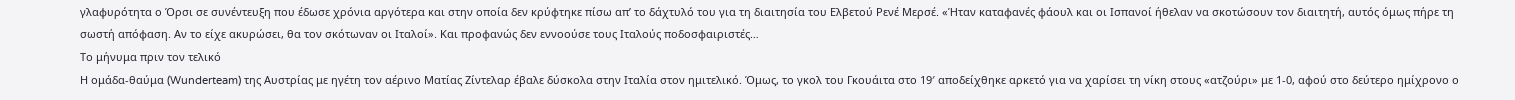γλαφυρότητα ο Όρσι σε συνέντευξη που έδωσε χρόνια αργότερα και στην οποία δεν κρύφτηκε πίσω απ’ το δάχτυλό του για τη διαιτησία του Ελβετού Ρενέ Μερσέ. «Ήταν καταφανές φάουλ και οι Ισπανοί ήθελαν να σκοτώσουν τον διαιτητή, αυτός όμως πήρε τη σωστή απόφαση. Αν το είχε ακυρώσει, θα τον σκότωναν οι Ιταλοί». Και προφανώς δεν εννοούσε τους Ιταλούς ποδοσφαιριστές…
Το μήνυμα πριν τον τελικό
Η ομάδα-θαύμα (Wunderteam) της Αυστρίας με ηγέτη τον αέρινο Ματίας Ζίντελαρ έβαλε δύσκολα στην Ιταλία στον ημιτελικό. Όμως, το γκολ του Γκουάιτα στο 19′ αποδείχθηκε αρκετό για να χαρίσει τη νίκη στους «ατζούρι» με 1-0, αφού στο δεύτερο ημίχρονο ο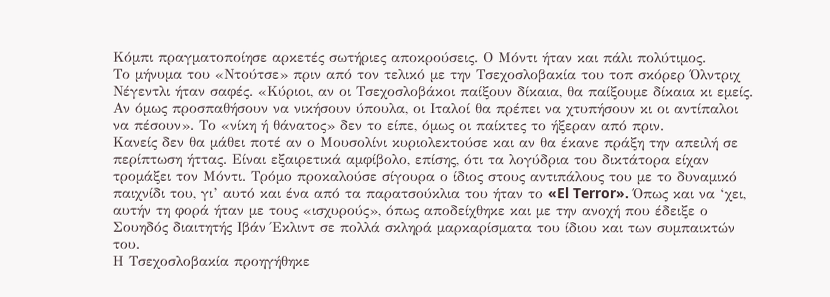Κόμπι πραγματοποίησε αρκετές σωτήριες αποκρούσεις. Ο Μόντι ήταν και πάλι πολύτιμος.
Το μήνυμα του «Ντούτσε» πριν από τον τελικό με την Τσεχοσλοβακία του τοπ σκόρερ Όλντριχ Νέγεντλι ήταν σαφές. «Κύριοι, αν οι Τσεχοσλοβάκοι παίξουν δίκαια, θα παίξουμε δίκαια κι εμείς. Αν όμως προσπαθήσουν να νικήσουν ύπουλα, οι Ιταλοί θα πρέπει να χτυπήσουν κι οι αντίπαλοι να πέσουν». Το «νίκη ή θάνατος» δεν το είπε, όμως οι παίκτες το ήξεραν από πριν.
Κανείς δεν θα μάθει ποτέ αν ο Μουσολίνι κυριολεκτούσε και αν θα έκανε πράξη την απειλή σε περίπτωση ήττας. Είναι εξαιρετικά αμφίβολο, επίσης, ότι τα λογύδρια του δικτάτορα είχαν τρομάξει τον Μόντι. Τρόμο προκαλούσε σίγουρα ο ίδιος στους αντιπάλους του με το δυναμικό παιχνίδι του, γι’ αυτό και ένα από τα παρατσούκλια του ήταν το «El Terror». Όπως και να ‘χει, αυτήν τη φορά ήταν με τους «ισχυρούς», όπως αποδείχθηκε και με την ανοχή που έδειξε ο Σουηδός διαιτητής Ιβάν Έκλιντ σε πολλά σκληρά μαρκαρίσματα του ίδιου και των συμπαικτών του.
Η Τσεχοσλοβακία προηγήθηκε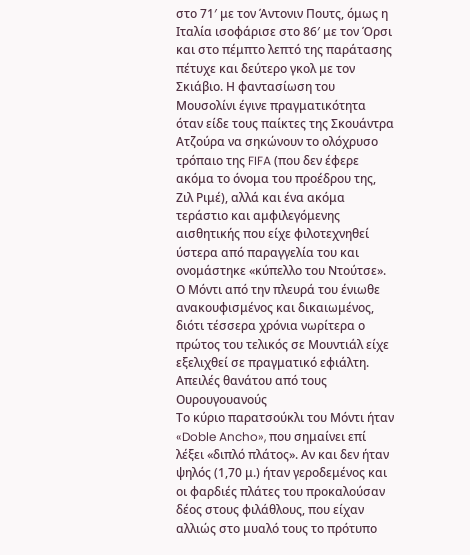στο 71′ με τον Άντονιν Πουτς, όμως η Ιταλία ισοφάρισε στο 86′ με τον Όρσι και στο πέμπτο λεπτό της παράτασης πέτυχε και δεύτερο γκολ με τον Σκιάβιο. Η φαντασίωση του Μουσολίνι έγινε πραγματικότητα όταν είδε τους παίκτες της Σκουάντρα Ατζούρα να σηκώνουν το ολόχρυσο τρόπαιο της FIFA (που δεν έφερε ακόμα το όνομα του προέδρου της, Ζιλ Ριμέ), αλλά και ένα ακόμα τεράστιο και αμφιλεγόμενης αισθητικής που είχε φιλοτεχνηθεί ύστερα από παραγγελία του και ονομάστηκε «κύπελλο του Ντούτσε».
Ο Μόντι από την πλευρά του ένιωθε ανακουφισμένος και δικαιωμένος, διότι τέσσερα χρόνια νωρίτερα ο πρώτος του τελικός σε Μουντιάλ είχε εξελιχθεί σε πραγματικό εφιάλτη.
Απειλές θανάτου από τους Ουρουγουανούς
Το κύριο παρατσούκλι του Μόντι ήταν «Doble Ancho», που σημαίνει επί λέξει «διπλό πλάτος». Αν και δεν ήταν ψηλός (1,70 μ.) ήταν γεροδεμένος και οι φαρδιές πλάτες του προκαλούσαν δέος στους φιλάθλους, που είχαν αλλιώς στο μυαλό τους το πρότυπο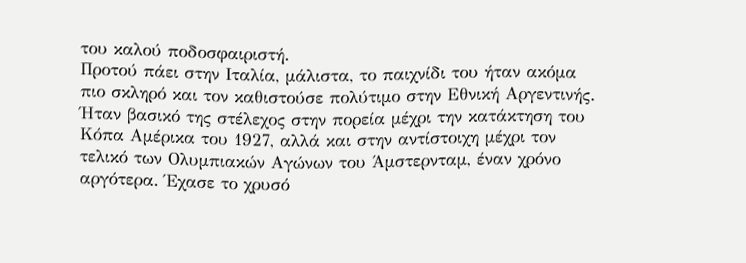του καλού ποδοσφαιριστή.
Προτού πάει στην Ιταλία, μάλιστα, το παιχνίδι του ήταν ακόμα πιο σκληρό και τον καθιστούσε πολύτιμο στην Εθνική Αργεντινής. Ήταν βασικό της στέλεχος στην πορεία μέχρι την κατάκτηση του Κόπα Αμέρικα του 1927, αλλά και στην αντίστοιχη μέχρι τον τελικό των Ολυμπιακών Αγώνων του Άμστερνταμ, έναν χρόνο αργότερα. Έχασε το χρυσό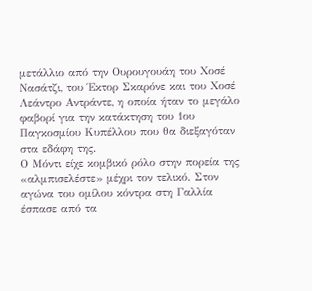μετάλλιο από την Ουρουγουάη του Χοσέ Νασάτζι, του Έκτορ Σκαρόνε και του Χοσέ Λεάντρο Αντράντε, η οποία ήταν το μεγάλο φαβορί για την κατάκτηση του 1ου Παγκοσμίου Κυπέλλου που θα διεξαγόταν στα εδάφη της.
Ο Μόντι είχε κομβικό ρόλο στην πορεία της «αλμπισελέστε» μέχρι τον τελικό. Στον αγώνα του ομίλου κόντρα στη Γαλλία έσπασε από τα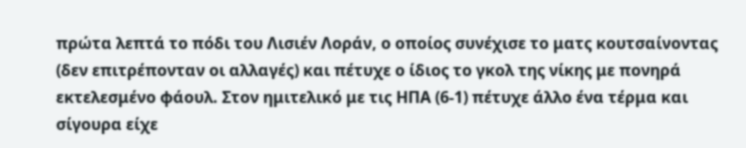πρώτα λεπτά το πόδι του Λισιέν Λοράν, ο οποίος συνέχισε το ματς κουτσαίνοντας (δεν επιτρέπονταν οι αλλαγές) και πέτυχε ο ίδιος το γκολ της νίκης με πονηρά εκτελεσμένο φάουλ. Στον ημιτελικό με τις ΗΠΑ (6-1) πέτυχε άλλο ένα τέρμα και σίγουρα είχε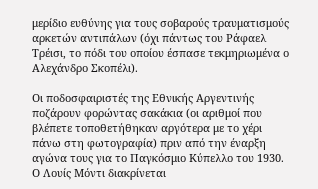μερίδιο ευθύνης για τους σοβαρούς τραυματισμούς αρκετών αντιπάλων (όχι πάντως του Ράφαελ Τρέισι, το πόδι του οποίου έσπασε τεκμηριωμένα ο Αλεχάνδρο Σκοπέλι).

Οι ποδοσφαιριστές της Εθνικής Αργεντινής ποζάρουν φορώντας σακάκια (οι αριθμοί που βλέπετε τοποθετήθηκαν αργότερα με το χέρι πάνω στη φωτογραφία) πριν από την έναρξη αγώνα τους για το Παγκόσμιο Κύπελλο του 1930. Ο Λουίς Μόντι διακρίνεται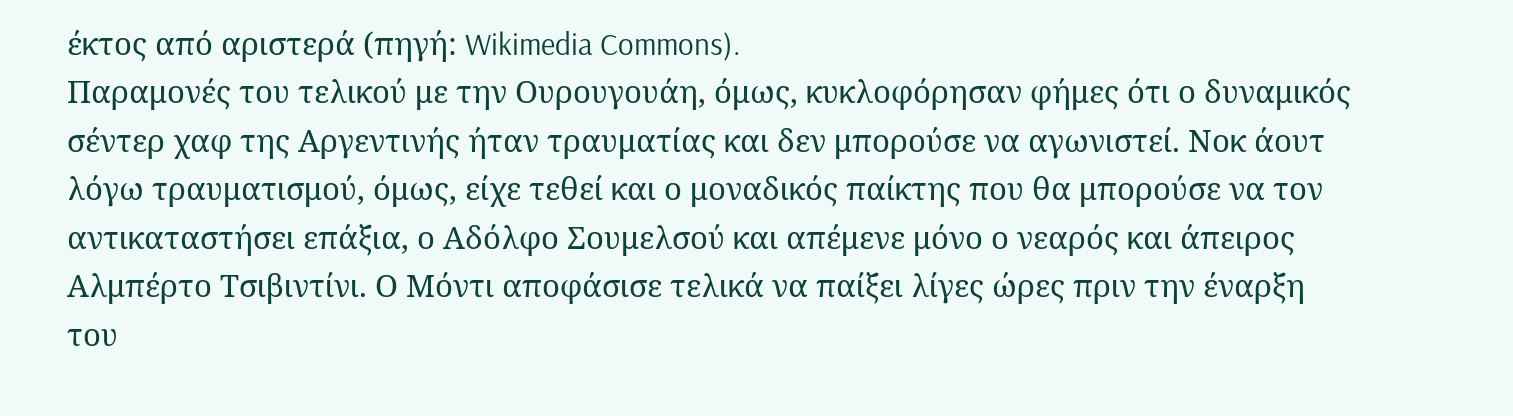έκτος από αριστερά (πηγή: Wikimedia Commons).
Παραμονές του τελικού με την Ουρουγουάη, όμως, κυκλοφόρησαν φήμες ότι ο δυναμικός σέντερ χαφ της Αργεντινής ήταν τραυματίας και δεν μπορούσε να αγωνιστεί. Νοκ άουτ λόγω τραυματισμού, όμως, είχε τεθεί και ο μοναδικός παίκτης που θα μπορούσε να τον αντικαταστήσει επάξια, ο Αδόλφο Σουμελσού και απέμενε μόνο ο νεαρός και άπειρος Αλμπέρτο Τσιβιντίνι. Ο Μόντι αποφάσισε τελικά να παίξει λίγες ώρες πριν την έναρξη του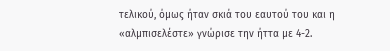τελικού, όμως ήταν σκιά του εαυτού του και η «αλμπισελέστε» γνώρισε την ήττα με 4-2.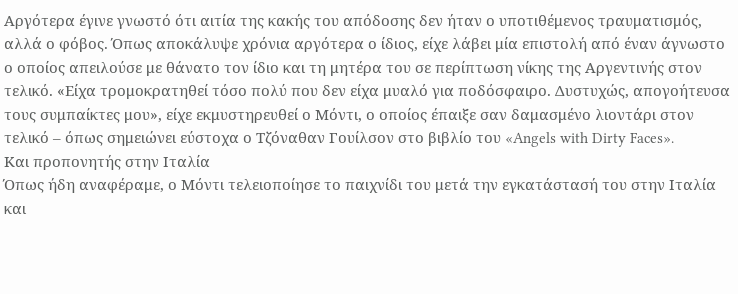Αργότερα έγινε γνωστό ότι αιτία της κακής του απόδοσης δεν ήταν ο υποτιθέμενος τραυματισμός, αλλά ο φόβος. Όπως αποκάλυψε χρόνια αργότερα ο ίδιος, είχε λάβει μία επιστολή από έναν άγνωστο ο οποίος απειλούσε με θάνατο τον ίδιο και τη μητέρα του σε περίπτωση νίκης της Αργεντινής στον τελικό. «Είχα τρομοκρατηθεί τόσο πολύ που δεν είχα μυαλό για ποδόσφαιρο. Δυστυχώς, απογοήτευσα τους συμπαίκτες μου», είχε εκμυστηρευθεί ο Μόντι, ο οποίος έπαιξε σαν δαμασμένο λιοντάρι στον τελικό – όπως σημειώνει εύστοχα ο Τζόναθαν Γουίλσον στο βιβλίο του «Angels with Dirty Faces».
Και προπονητής στην Ιταλία
Όπως ήδη αναφέραμε, ο Μόντι τελειοποίησε το παιχνίδι του μετά την εγκατάστασή του στην Ιταλία και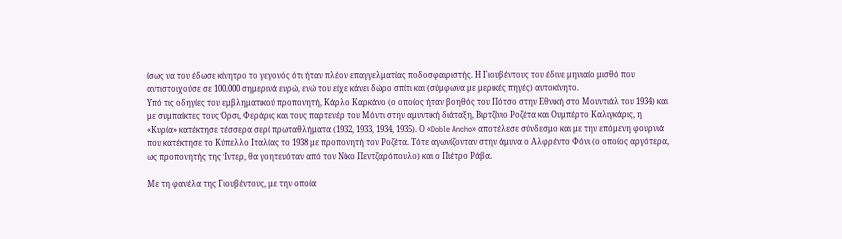ίσως να του έδωσε κίνητρο το γεγονός ότι ήταν πλέον επαγγελματίας ποδοσφαιριστής. Η Γιουβέντους του έδινε μηνιαίο μισθό που αντιστοιχούσε σε 100.000 σημερινά ευρώ, ενώ του είχε κάνει δώρο σπίτι και (σύμφωνα με μερικές πηγές) αυτοκίνητο.
Υπό τις οδηγίες του εμβληματικού προπονητή, Κάρλο Καρκάνο (ο οποίος ήταν βοηθός του Πότσο στην Εθνική στο Μουντιάλ του 1934) και με συμπαίκτες τους Όρσι, Φεράρις και τους παρτενέρ του Μόντι στην αμυντική διάταξη, Βιρτζίνιο Ροζέτα και Ουμπέρτο Καλιγκάρις, η «Κυρία» κατέκτησε τέσσερα σερί πρωταθλήματα (1932, 1933, 1934, 1935). Ο «Doble Ancho» αποτέλεσε σύνδεσμο και με την επόμενη φουρνιά που κατέκτησε το Κύπελλο Ιταλίας το 1938 με προπονητή τον Ροζέτα. Τότε αγωνίζονταν στην άμυνα ο Αλφρέντο Φόνι (ο οποίος αργότερα, ως προπονητής της Ίντερ, θα γοητευόταν από τον Νίκο Πεντζαρόπουλο) και ο Πιέτρο Ράβα.

Με τη φανέλα της Γιουβέντους, με την οποία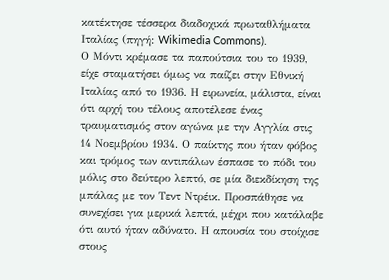κατέκτησε τέσσερα διαδοχικά πρωταθλήματα Ιταλίας (πηγή: Wikimedia Commons).
Ο Μόντι κρέμασε τα παπούτσια του το 1939, είχε σταματήσει όμως να παίζει στην Εθνική Ιταλίας από το 1936. Η ειρωνεία, μάλιστα, είναι ότι αρχή του τέλους αποτέλεσε ένας τραυματισμός στον αγώνα με την Αγγλία στις 14 Νοεμβρίου 1934. Ο παίκτης που ήταν φόβος και τρόμος των αντιπάλων έσπασε το πόδι του μόλις στο δεύτερο λεπτό, σε μία διεκδίκηση της μπάλας με τον Τεντ Ντρέικ. Προσπάθησε να συνεχίσει για μερικά λεπτά, μέχρι που κατάλαβε ότι αυτό ήταν αδύνατο. Η απουσία του στοίχισε στους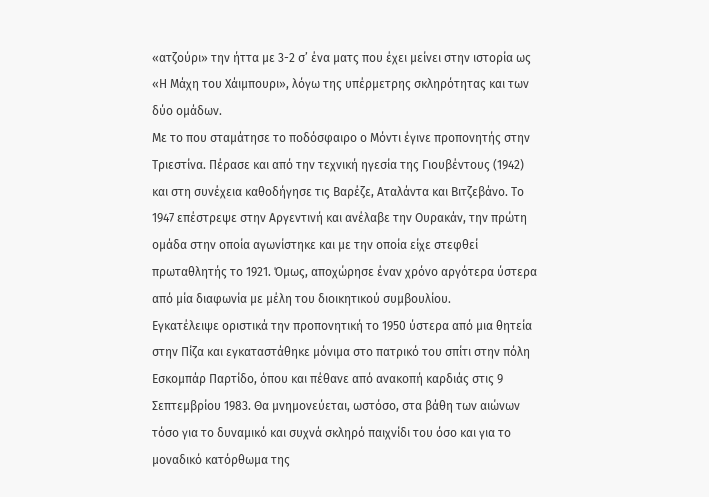«ατζούρι» την ήττα με 3-2 σ’ ένα ματς που έχει μείνει στην ιστορία ως «Η Μάχη του Χάιμπουρι», λόγω της υπέρμετρης σκληρότητας και των δύο ομάδων.
Με το που σταμάτησε το ποδόσφαιρο ο Μόντι έγινε προπονητής στην Τριεστίνα. Πέρασε και από την τεχνική ηγεσία της Γιουβέντους (1942) και στη συνέχεια καθοδήγησε τις Βαρέζε, Αταλάντα και Βιτζεβάνο. Το 1947 επέστρεψε στην Αργεντινή και ανέλαβε την Ουρακάν, την πρώτη ομάδα στην οποία αγωνίστηκε και με την οποία είχε στεφθεί πρωταθλητής το 1921. Όμως, αποχώρησε έναν χρόνο αργότερα ύστερα από μία διαφωνία με μέλη του διοικητικού συμβουλίου.
Εγκατέλειψε οριστικά την προπονητική το 1950 ύστερα από μια θητεία στην Πίζα και εγκαταστάθηκε μόνιμα στο πατρικό του σπίτι στην πόλη Εσκομπάρ Παρτίδο, όπου και πέθανε από ανακοπή καρδιάς στις 9 Σεπτεμβρίου 1983. Θα μνημονεύεται, ωστόσο, στα βάθη των αιώνων τόσο για το δυναμικό και συχνά σκληρό παιχνίδι του όσο και για το μοναδικό κατόρθωμα της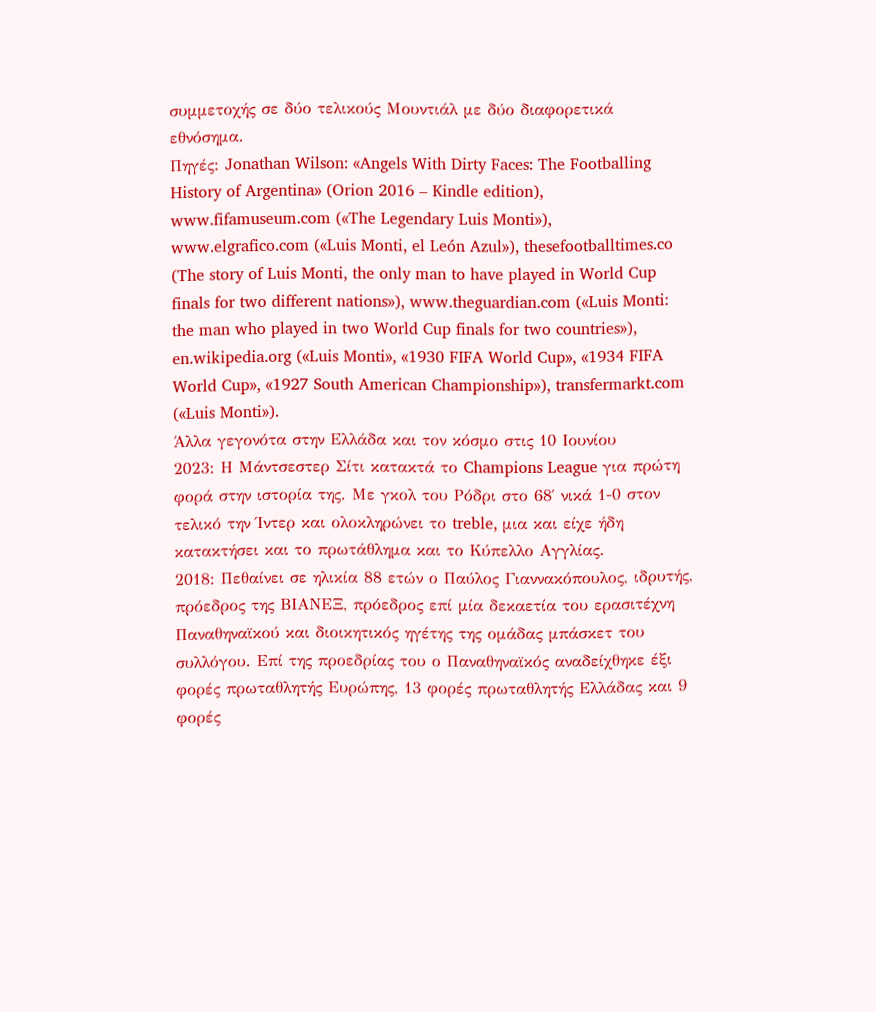συμμετοχής σε δύο τελικούς Μουντιάλ με δύο διαφορετικά εθνόσημα.
Πηγές: Jonathan Wilson: «Angels With Dirty Faces: The Footballing History of Argentina» (Orion 2016 – Kindle edition), www.fifamuseum.com («The Legendary Luis Monti»), www.elgrafico.com («Luis Monti, el León Azul»), thesefootballtimes.co (The story of Luis Monti, the only man to have played in World Cup finals for two different nations»), www.theguardian.com («Luis Monti: the man who played in two World Cup finals for two countries»), en.wikipedia.org («Luis Monti», «1930 FIFA World Cup», «1934 FIFA World Cup», «1927 South American Championship»), transfermarkt.com («Luis Monti»).
Άλλα γεγονότα στην Ελλάδα και τον κόσμο στις 10 Ιουνίου
2023: Η Μάντσεστερ Σίτι κατακτά το Champions League για πρώτη φορά στην ιστορία της. Με γκολ του Ρόδρι στο 68′ νικά 1-0 στον τελικό την Ίντερ και ολοκληρώνει το treble, μια και είχε ήδη κατακτήσει και το πρωτάθλημα και το Κύπελλο Αγγλίας.
2018: Πεθαίνει σε ηλικία 88 ετών ο Παύλος Γιαννακόπουλος, ιδρυτής, πρόεδρος της ΒΙΑΝΕΞ, πρόεδρος επί μία δεκαετία του ερασιτέχνη Παναθηναϊκού και διοικητικός ηγέτης της ομάδας μπάσκετ του συλλόγου. Επί της προεδρίας του ο Παναθηναϊκός αναδείχθηκε έξι φορές πρωταθλητής Ευρώπης, 13 φορές πρωταθλητής Ελλάδας και 9 φορές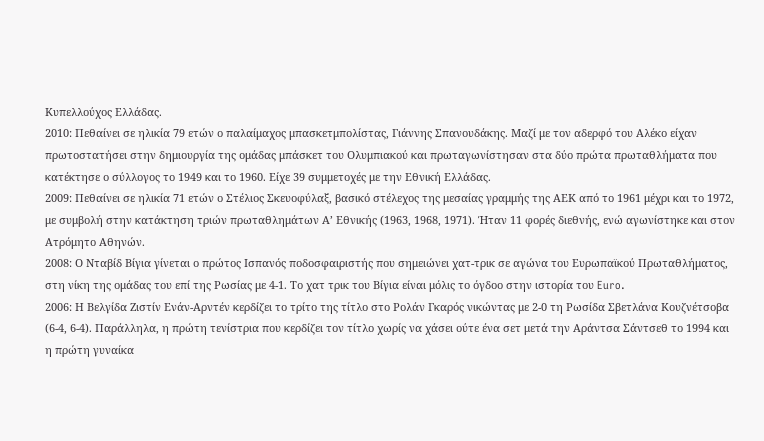Κυπελλούχος Ελλάδας.
2010: Πεθαίνει σε ηλικία 79 ετών ο παλαίμαχος μπασκετμπολίστας, Γιάννης Σπανουδάκης. Μαζί με τον αδερφό του Αλέκο είχαν πρωτοστατήσει στην δημιουργία της ομάδας μπάσκετ του Ολυμπιακού και πρωταγωνίστησαν στα δύο πρώτα πρωταθλήματα που κατέκτησε ο σύλλογος το 1949 και το 1960. Είχε 39 συμμετοχές με την Εθνική Ελλάδας.
2009: Πεθαίνει σε ηλικία 71 ετών ο Στέλιος Σκευοφύλαξ, βασικό στέλεχος της μεσαίας γραμμής της ΑΕΚ από το 1961 μέχρι και το 1972, με συμβολή στην κατάκτηση τριών πρωταθλημάτων Α’ Εθνικής (1963, 1968, 1971). Ήταν 11 φορές διεθνής, ενώ αγωνίστηκε και στον Ατρόμητο Αθηνών.
2008: Ο Νταβίδ Βίγια γίνεται ο πρώτος Ισπανός ποδοσφαιριστής που σημειώνει χατ-τρικ σε αγώνα του Ευρωπαϊκού Πρωταθλήματος, στη νίκη της ομάδας του επί της Ρωσίας με 4-1. Το χατ τρικ του Βίγια είναι μόλις το όγδοο στην ιστορία του Euro.
2006: Η Βελγίδα Ζιστίν Ενάν-Αρντέν κερδίζει το τρίτο της τίτλο στο Ρολάν Γκαρός νικώντας με 2-0 τη Ρωσίδα Σβετλάνα Κουζνέτσοβα (6-4, 6-4). Παράλληλα, η πρώτη τενίστρια που κερδίζει τον τίτλο χωρίς να χάσει ούτε ένα σετ μετά την Αράντσα Σάντσεθ το 1994 και η πρώτη γυναίκα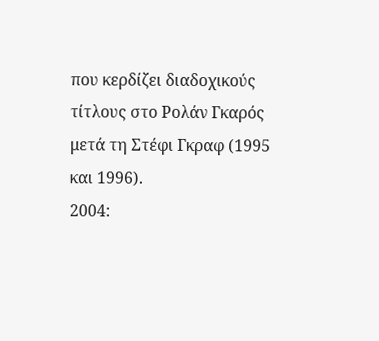που κερδίζει διαδοχικούς τίτλους στο Ρολάν Γκαρός μετά τη Στέφι Γκραφ (1995 και 1996).
2004: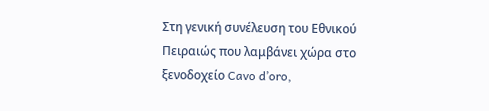Στη γενική συνέλευση του Εθνικού Πειραιώς που λαμβάνει χώρα στο ξενοδοχείο Cavo d’oro,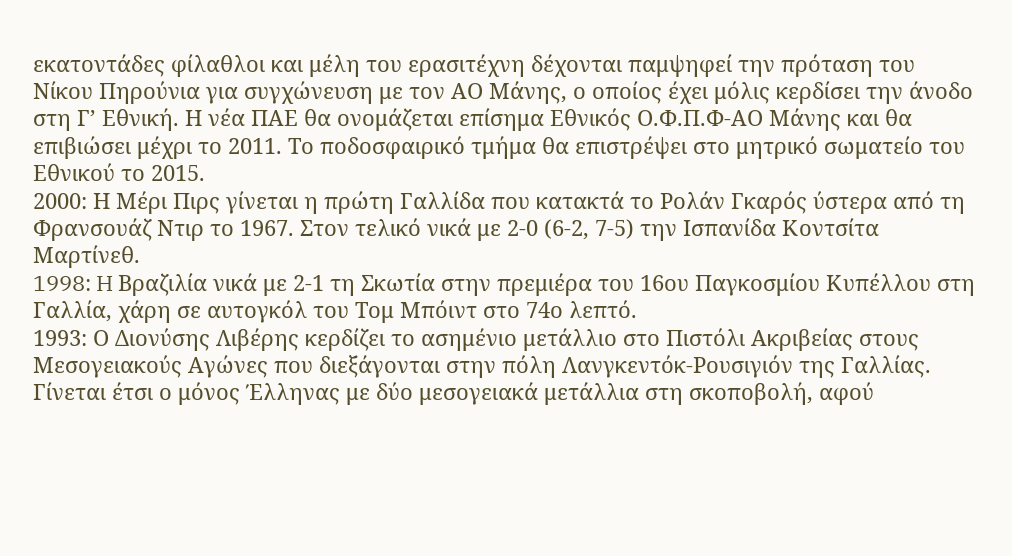εκατοντάδες φίλαθλοι και μέλη του ερασιτέχνη δέχονται παμψηφεί την πρόταση του Νίκου Πηρούνια για συγχώνευση με τον ΑΟ Μάνης, ο οποίος έχει μόλις κερδίσει την άνοδο στη Γ’ Εθνική. Η νέα ΠΑΕ θα ονομάζεται επίσημα Εθνικός Ο.Φ.Π.Φ-ΑΟ Μάνης και θα επιβιώσει μέχρι το 2011. Το ποδοσφαιρικό τμήμα θα επιστρέψει στο μητρικό σωματείο του Εθνικού το 2015.
2000: Η Μέρι Πιρς γίνεται η πρώτη Γαλλίδα που κατακτά το Ρολάν Γκαρός ύστερα από τη Φρανσουάζ Ντιρ το 1967. Στον τελικό νικά με 2-0 (6-2, 7-5) την Ισπανίδα Κοντσίτα Μαρτίνεθ.
1998: H Βραζιλία νικά με 2-1 τη Σκωτία στην πρεμιέρα του 16ου Παγκοσμίου Κυπέλλου στη Γαλλία, χάρη σε αυτογκόλ του Τομ Μπόιντ στο 74ο λεπτό.
1993: Ο Διονύσης Λιβέρης κερδίζει το ασημένιο μετάλλιο στο Πιστόλι Ακριβείας στους Μεσογειακούς Αγώνες που διεξάγονται στην πόλη Λανγκεντόκ-Ρουσιγιόν της Γαλλίας. Γίνεται έτσι ο μόνος Έλληνας με δύο μεσογειακά μετάλλια στη σκοποβολή, αφού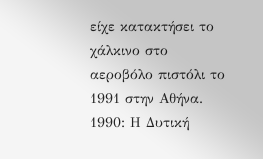είχε κατακτήσει το χάλκινο στο αεροβόλο πιστόλι το 1991 στην Αθήνα.
1990: Η Δυτική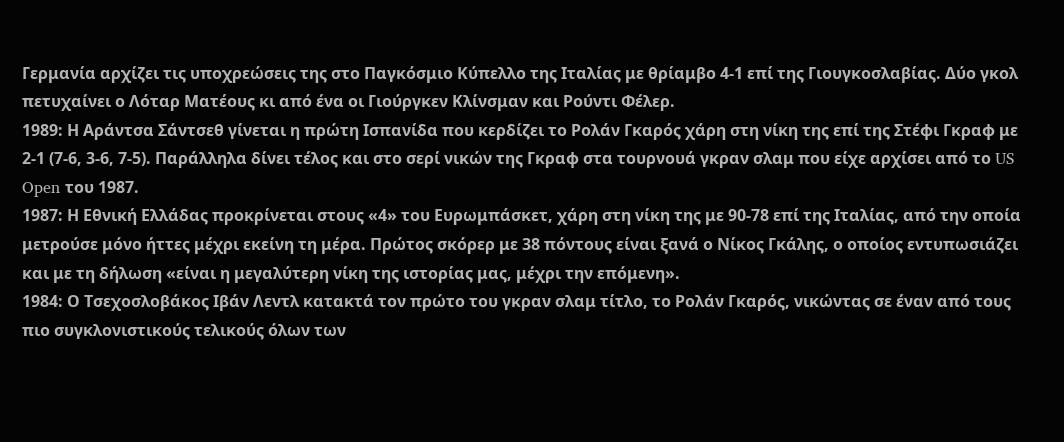Γερμανία αρχίζει τις υποχρεώσεις της στο Παγκόσμιο Κύπελλο της Ιταλίας με θρίαμβο 4-1 επί της Γιουγκοσλαβίας. Δύο γκολ πετυχαίνει ο Λόταρ Ματέους κι από ένα οι Γιούργκεν Κλίνσμαν και Ρούντι Φέλερ.
1989: Η Αράντσα Σάντσεθ γίνεται η πρώτη Ισπανίδα που κερδίζει το Ρολάν Γκαρός χάρη στη νίκη της επί της Στέφι Γκραφ με 2-1 (7-6, 3-6, 7-5). Παράλληλα δίνει τέλος και στο σερί νικών της Γκραφ στα τουρνουά γκραν σλαμ που είχε αρχίσει από το US Open του 1987.
1987: Η Εθνική Ελλάδας προκρίνεται στους «4» του Ευρωμπάσκετ, χάρη στη νίκη της με 90-78 επί της Ιταλίας, από την οποία μετρούσε μόνο ήττες μέχρι εκείνη τη μέρα. Πρώτος σκόρερ με 38 πόντους είναι ξανά ο Νίκος Γκάλης, ο οποίος εντυπωσιάζει και με τη δήλωση «είναι η μεγαλύτερη νίκη της ιστορίας μας, μέχρι την επόμενη».
1984: Ο Τσεχοσλοβάκος Ιβάν Λεντλ κατακτά τον πρώτο του γκραν σλαμ τίτλο, το Ρολάν Γκαρός, νικώντας σε έναν από τους πιο συγκλονιστικούς τελικούς όλων των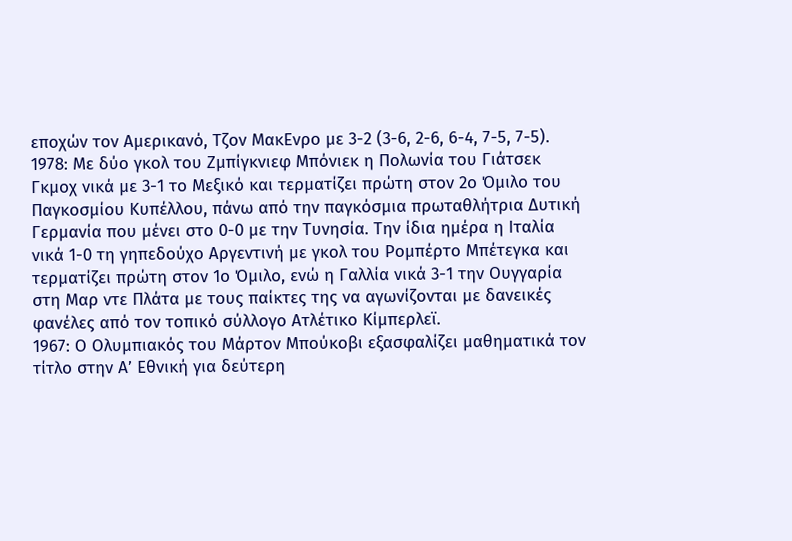εποχών τον Αμερικανό, Τζον ΜακΕνρο με 3-2 (3-6, 2-6, 6-4, 7-5, 7-5).
1978: Με δύο γκολ του Ζμπίγκνιεφ Μπόνιεκ η Πολωνία του Γιάτσεκ Γκμοχ νικά με 3-1 το Μεξικό και τερματίζει πρώτη στον 2ο Όμιλο του Παγκοσμίου Κυπέλλου, πάνω από την παγκόσμια πρωταθλήτρια Δυτική Γερμανία που μένει στο 0-0 με την Τυνησία. Την ίδια ημέρα η Ιταλία νικά 1-0 τη γηπεδούχο Αργεντινή με γκολ του Ρομπέρτο Μπέτεγκα και τερματίζει πρώτη στον 1ο Όμιλο, ενώ η Γαλλία νικά 3-1 την Ουγγαρία στη Μαρ ντε Πλάτα με τους παίκτες της να αγωνίζονται με δανεικές φανέλες από τον τοπικό σύλλογο Ατλέτικο Κίμπερλεϊ.
1967: Ο Ολυμπιακός του Μάρτον Μπούκοβι εξασφαλίζει μαθηματικά τον τίτλο στην Α’ Εθνική για δεύτερη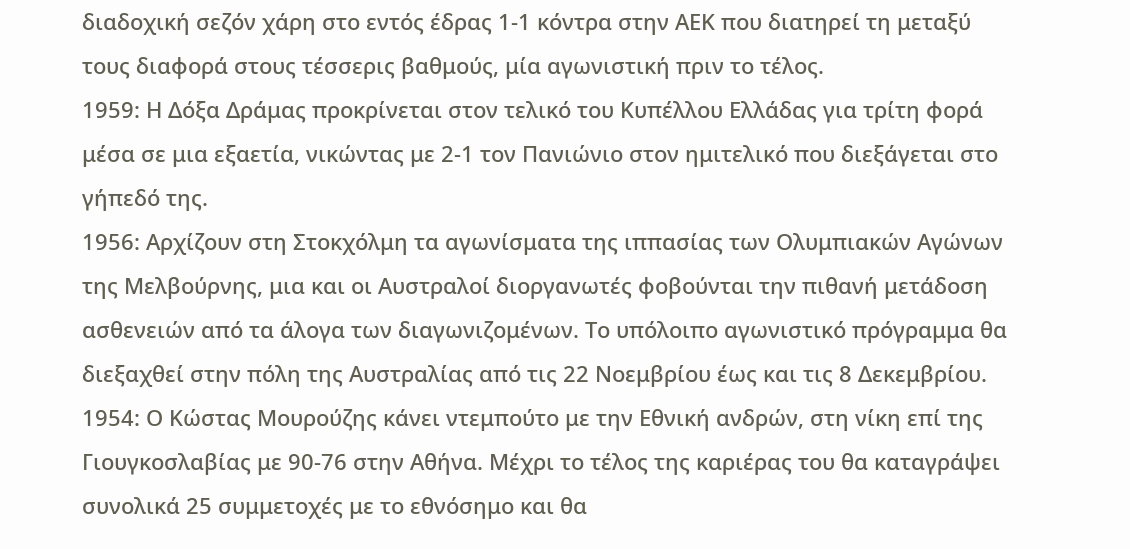διαδοχική σεζόν χάρη στο εντός έδρας 1-1 κόντρα στην ΑΕΚ που διατηρεί τη μεταξύ τους διαφορά στους τέσσερις βαθμούς, μία αγωνιστική πριν το τέλος.
1959: Η Δόξα Δράμας προκρίνεται στον τελικό του Κυπέλλου Ελλάδας για τρίτη φορά μέσα σε μια εξαετία, νικώντας με 2-1 τον Πανιώνιο στον ημιτελικό που διεξάγεται στο γήπεδό της.
1956: Αρχίζουν στη Στοκχόλμη τα αγωνίσματα της ιππασίας των Ολυμπιακών Αγώνων της Μελβούρνης, μια και οι Αυστραλοί διοργανωτές φοβούνται την πιθανή μετάδοση ασθενειών από τα άλογα των διαγωνιζομένων. Το υπόλοιπο αγωνιστικό πρόγραμμα θα διεξαχθεί στην πόλη της Αυστραλίας από τις 22 Νοεμβρίου έως και τις 8 Δεκεμβρίου.
1954: Ο Κώστας Μουρούζης κάνει ντεμπούτο με την Εθνική ανδρών, στη νίκη επί της Γιουγκοσλαβίας με 90-76 στην Αθήνα. Μέχρι το τέλος της καριέρας του θα καταγράψει συνολικά 25 συμμετοχές με το εθνόσημο και θα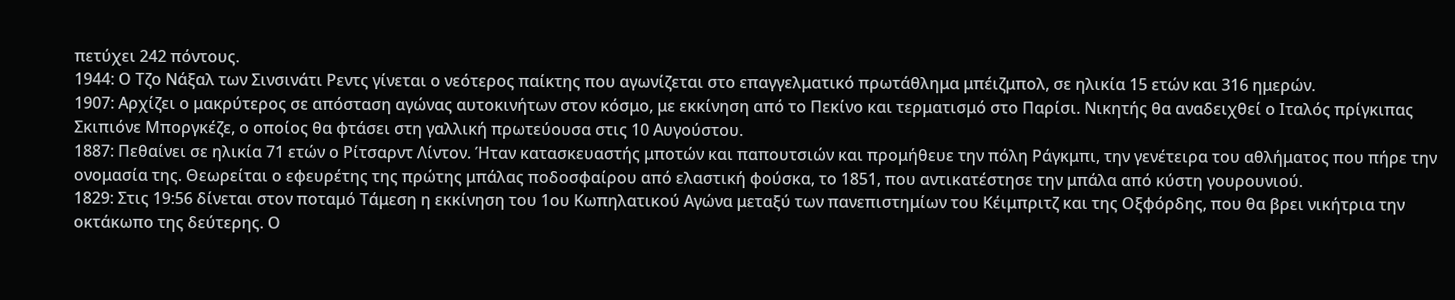πετύχει 242 πόντους.
1944: Ο Τζο Νάξαλ των Σινσινάτι Ρεντς γίνεται ο νεότερος παίκτης που αγωνίζεται στο επαγγελματικό πρωτάθλημα μπέιζμπολ, σε ηλικία 15 ετών και 316 ημερών.
1907: Αρχίζει ο μακρύτερος σε απόσταση αγώνας αυτοκινήτων στον κόσμο, με εκκίνηση από το Πεκίνο και τερματισμό στο Παρίσι. Νικητής θα αναδειχθεί ο Ιταλός πρίγκιπας Σκιπιόνε Μποργκέζε, ο οποίος θα φτάσει στη γαλλική πρωτεύουσα στις 10 Αυγούστου.
1887: Πεθαίνει σε ηλικία 71 ετών ο Ρίτσαρντ Λίντον. Ήταν κατασκευαστής μποτών και παπουτσιών και προμήθευε την πόλη Ράγκμπι, την γενέτειρα του αθλήματος που πήρε την ονομασία της. Θεωρείται ο εφευρέτης της πρώτης μπάλας ποδοσφαίρου από ελαστική φούσκα, το 1851, που αντικατέστησε την μπάλα από κύστη γουρουνιού.
1829: Στις 19:56 δίνεται στον ποταμό Τάμεση η εκκίνηση του 1ου Κωπηλατικού Αγώνα μεταξύ των πανεπιστημίων του Κέιμπριτζ και της Οξφόρδης, που θα βρει νικήτρια την οκτάκωπο της δεύτερης. Ο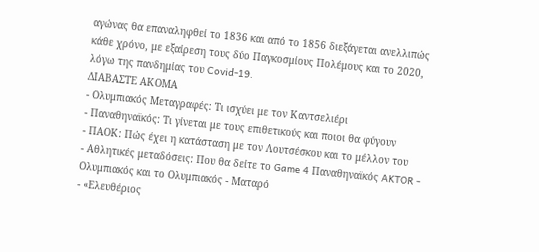αγώνας θα επαναληφθεί το 1836 και από το 1856 διεξάγεται ανελλιπώς κάθε χρόνο, με εξαίρεση τους δύο Παγκοσμίους Πολέμους και το 2020, λόγω της πανδημίας του Covid-19.
ΔΙΑΒΑΣΤΕ ΑΚΟΜΑ
- Ολυμπιακός Μεταγραφές: Τι ισχύει με τον Καντσελιέρι
- Παναθηναϊκός: Τι γίνεται με τους επιθετικούς και ποιοι θα φύγουν
- ΠΑΟΚ: Πώς έχει η κατάσταση με τον Λουτσέσκου και το μέλλον του
- Αθλητικές μεταδόσεις: Που θα δείτε το Game 4 Παναθηναϊκός AKTOR - Ολυμπιακός και το Ολυμπιακός - Ματαρό
- «Ελευθέριος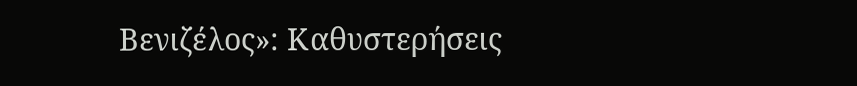Βενιζέλος»: Καθυστερήσεις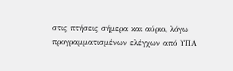στις πτήσεις σήμερα και αύριο, λόγω προγραμματισμένων ελέγχων από ΥΠΑ